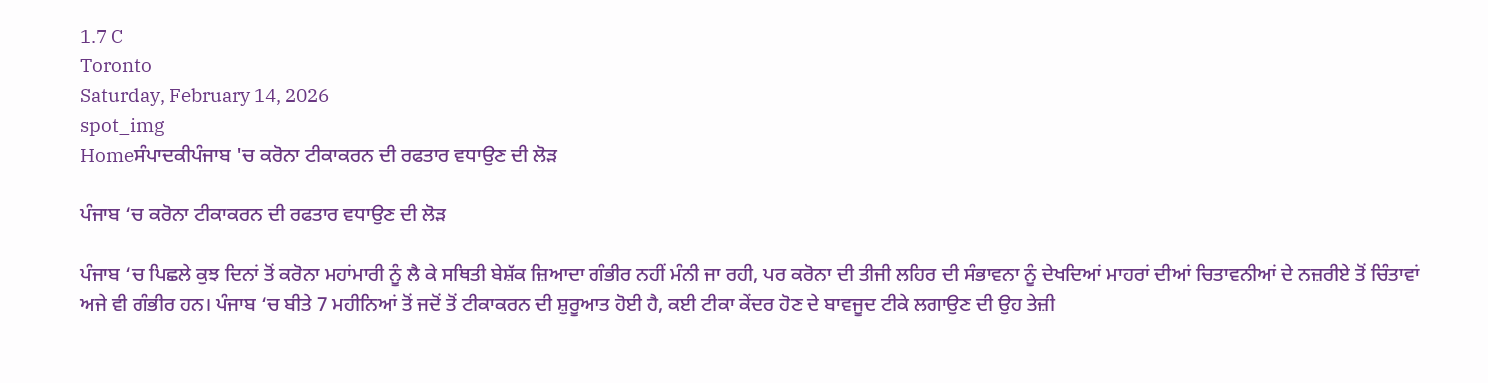1.7 C
Toronto
Saturday, February 14, 2026
spot_img
Homeਸੰਪਾਦਕੀਪੰਜਾਬ 'ਚ ਕਰੋਨਾ ਟੀਕਾਕਰਨ ਦੀ ਰਫਤਾਰ ਵਧਾਉਣ ਦੀ ਲੋੜ

ਪੰਜਾਬ ‘ਚ ਕਰੋਨਾ ਟੀਕਾਕਰਨ ਦੀ ਰਫਤਾਰ ਵਧਾਉਣ ਦੀ ਲੋੜ

ਪੰਜਾਬ ‘ਚ ਪਿਛਲੇ ਕੁਝ ਦਿਨਾਂ ਤੋਂ ਕਰੋਨਾ ਮਹਾਂਮਾਰੀ ਨੂੰ ਲੈ ਕੇ ਸਥਿਤੀ ਬੇਸ਼ੱਕ ਜ਼ਿਆਦਾ ਗੰਭੀਰ ਨਹੀਂ ਮੰਨੀ ਜਾ ਰਹੀ, ਪਰ ਕਰੋਨਾ ਦੀ ਤੀਜੀ ਲਹਿਰ ਦੀ ਸੰਭਾਵਨਾ ਨੂੰ ਦੇਖਦਿਆਂ ਮਾਹਰਾਂ ਦੀਆਂ ਚਿਤਾਵਨੀਆਂ ਦੇ ਨਜ਼ਰੀਏ ਤੋਂ ਚਿੰਤਾਵਾਂ ਅਜੇ ਵੀ ਗੰਭੀਰ ਹਨ। ਪੰਜਾਬ ‘ਚ ਬੀਤੇ 7 ਮਹੀਨਿਆਂ ਤੋਂ ਜਦੋਂ ਤੋਂ ਟੀਕਾਕਰਨ ਦੀ ਸ਼ੁਰੂਆਤ ਹੋਈ ਹੈ, ਕਈ ਟੀਕਾ ਕੇਂਦਰ ਹੋਣ ਦੇ ਬਾਵਜੂਦ ਟੀਕੇ ਲਗਾਉਣ ਦੀ ਉਹ ਤੇਜ਼ੀ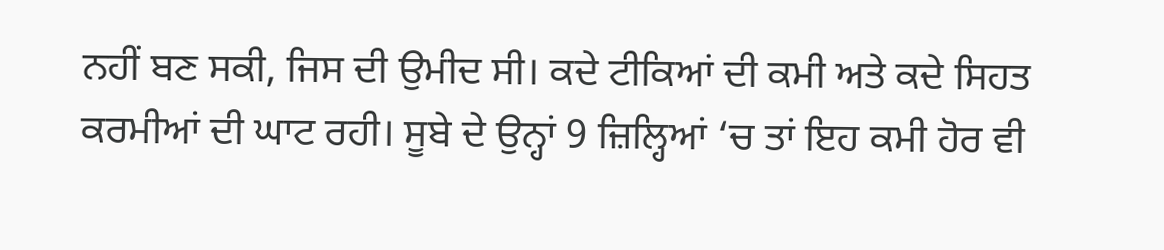ਨਹੀਂ ਬਣ ਸਕੀ, ਜਿਸ ਦੀ ਉਮੀਦ ਸੀ। ਕਦੇ ਟੀਕਿਆਂ ਦੀ ਕਮੀ ਅਤੇ ਕਦੇ ਸਿਹਤ ਕਰਮੀਆਂ ਦੀ ਘਾਟ ਰਹੀ। ਸੂਬੇ ਦੇ ਉਨ੍ਹਾਂ 9 ਜ਼ਿਲ੍ਹਿਆਂ ‘ਚ ਤਾਂ ਇਹ ਕਮੀ ਹੋਰ ਵੀ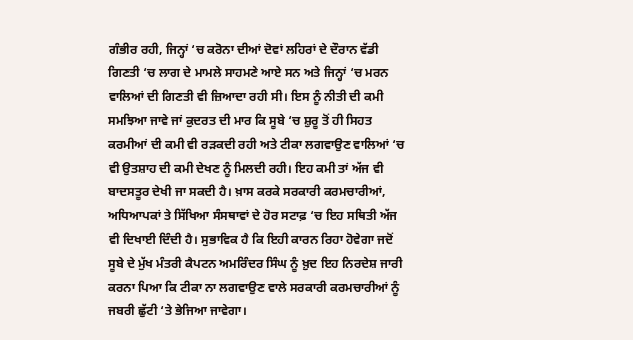ਗੰਭੀਰ ਰਹੀ, ਜਿਨ੍ਹਾਂ ‘ਚ ਕਰੋਨਾ ਦੀਆਂ ਦੋਵਾਂ ਲਹਿਰਾਂ ਦੇ ਦੌਰਾਨ ਵੱਡੀ ਗਿਣਤੀ ‘ਚ ਲਾਗ ਦੇ ਮਾਮਲੇ ਸਾਹਮਣੇ ਆਏ ਸਨ ਅਤੇ ਜਿਨ੍ਹਾਂ ‘ਚ ਮਰਨ ਵਾਲਿਆਂ ਦੀ ਗਿਣਤੀ ਵੀ ਜ਼ਿਆਦਾ ਰਹੀ ਸੀ। ਇਸ ਨੂੰ ਨੀਤੀ ਦੀ ਕਮੀ ਸਮਝਿਆ ਜਾਵੇ ਜਾਂ ਕੁਦਰਤ ਦੀ ਮਾਰ ਕਿ ਸੂਬੇ ‘ਚ ਸ਼ੁਰੂ ਤੋਂ ਹੀ ਸਿਹਤ ਕਰਮੀਆਂ ਦੀ ਕਮੀ ਵੀ ਰੜਕਦੀ ਰਹੀ ਅਤੇ ਟੀਕਾ ਲਗਵਾਉਣ ਵਾਲਿਆਂ ‘ਚ ਵੀ ਉਤਸ਼ਾਹ ਦੀ ਕਮੀ ਦੇਖਣ ਨੂੰ ਮਿਲਦੀ ਰਹੀ। ਇਹ ਕਮੀ ਤਾਂ ਅੱਜ ਵੀ ਬਾਦਸਤੂਰ ਦੇਖੀ ਜਾ ਸਕਦੀ ਹੈ। ਖ਼ਾਸ ਕਰਕੇ ਸਰਕਾਰੀ ਕਰਮਚਾਰੀਆਂ, ਅਧਿਆਪਕਾਂ ਤੇ ਸਿੱਖਿਆ ਸੰਸਥਾਵਾਂ ਦੇ ਹੋਰ ਸਟਾਫ਼ ‘ਚ ਇਹ ਸਥਿਤੀ ਅੱਜ ਵੀ ਦਿਖਾਈ ਦਿੰਦੀ ਹੈ। ਸੁਭਾਵਿਕ ਹੈ ਕਿ ਇਹੀ ਕਾਰਨ ਰਿਹਾ ਹੋਵੇਗਾ ਜਦੋਂ ਸੂਬੇ ਦੇ ਮੁੱਖ ਮੰਤਰੀ ਕੈਪਟਨ ਅਮਰਿੰਦਰ ਸਿੰਘ ਨੂੰ ਖ਼ੁਦ ਇਹ ਨਿਰਦੇਸ਼ ਜਾਰੀ ਕਰਨਾ ਪਿਆ ਕਿ ਟੀਕਾ ਨਾ ਲਗਵਾਉਣ ਵਾਲੇ ਸਰਕਾਰੀ ਕਰਮਚਾਰੀਆਂ ਨੂੰ ਜਬਰੀ ਛੁੱਟੀ ‘ਤੇ ਭੇਜਿਆ ਜਾਵੇਗਾ।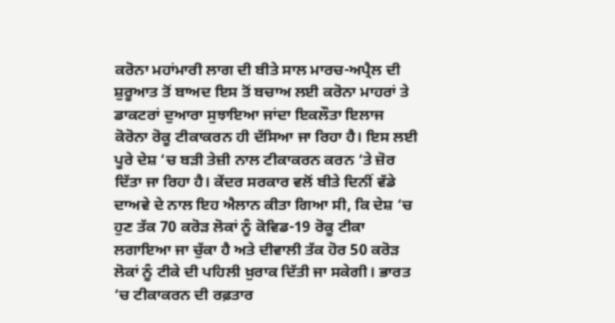ਕਰੋਨਾ ਮਹਾਂਮਾਰੀ ਲਾਗ ਦੀ ਬੀਤੇ ਸਾਲ ਮਾਰਚ-ਅਪ੍ਰੈਲ ਦੀ ਸ਼ੁਰੂਆਤ ਤੋਂ ਬਾਅਦ ਇਸ ਤੋਂ ਬਚਾਅ ਲਈ ਕਰੋਨਾ ਮਾਹਰਾਂ ਤੇ ਡਾਕਟਰਾਂ ਦੁਆਰਾ ਸੁਝਾਇਆ ਜਾਂਦਾ ਇਕਲੌਤਾ ਇਲਾਜ ਕੋਰੋਨਾ ਰੋਕੂ ਟੀਕਾਕਰਨ ਹੀ ਦੱਸਿਆ ਜਾ ਰਿਹਾ ਹੈ। ਇਸ ਲਈ ਪੂਰੇ ਦੇਸ਼ ‘ਚ ਬੜੀ ਤੇਜ਼ੀ ਨਾਲ ਟੀਕਾਕਰਨ ਕਰਨ ‘ਤੇ ਜ਼ੋਰ ਦਿੱਤਾ ਜਾ ਰਿਹਾ ਹੈ। ਕੇਂਦਰ ਸਰਕਾਰ ਵਲੋਂ ਬੀਤੇ ਦਿਨੀਂ ਵੱਡੇ ਦਾਅਵੇ ਦੇ ਨਾਲ ਇਹ ਐਲਾਨ ਕੀਤਾ ਗਿਆ ਸੀ, ਕਿ ਦੇਸ਼ ‘ਚ ਹੁਣ ਤੱਕ 70 ਕਰੋੜ ਲੋਕਾਂ ਨੂੰ ਕੋਵਿਡ-19 ਰੋਕੂ ਟੀਕਾ ਲਗਾਇਆ ਜਾ ਚੁੱਕਾ ਹੈ ਅਤੇ ਦੀਵਾਲੀ ਤੱਕ ਹੋਰ 50 ਕਰੋੜ ਲੋਕਾਂ ਨੂੰ ਟੀਕੇ ਦੀ ਪਹਿਲੀ ਖ਼ੁਰਾਕ ਦਿੱਤੀ ਜਾ ਸਕੇਗੀ। ਭਾਰਤ ‘ਚ ਟੀਕਾਕਰਨ ਦੀ ਰਫ਼ਤਾਰ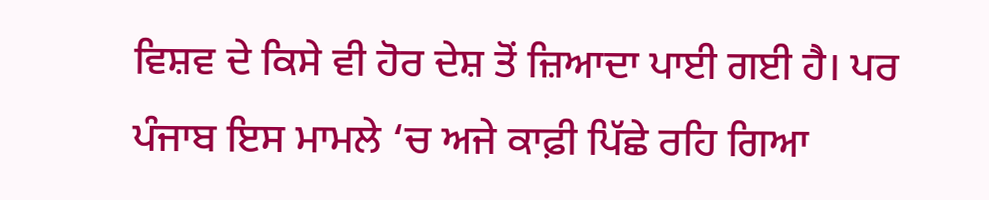ਵਿਸ਼ਵ ਦੇ ਕਿਸੇ ਵੀ ਹੋਰ ਦੇਸ਼ ਤੋਂ ਜ਼ਿਆਦਾ ਪਾਈ ਗਈ ਹੈ। ਪਰ ਪੰਜਾਬ ਇਸ ਮਾਮਲੇ ‘ਚ ਅਜੇ ਕਾਫ਼ੀ ਪਿੱਛੇ ਰਹਿ ਗਿਆ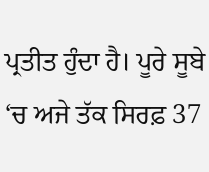ਪ੍ਰਤੀਤ ਹੁੰਦਾ ਹੈ। ਪੂਰੇ ਸੂਬੇ ‘ਚ ਅਜੇ ਤੱਕ ਸਿਰਫ਼ 37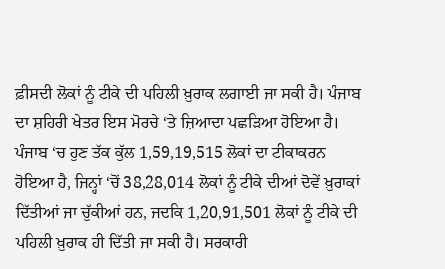ਫ਼ੀਸਦੀ ਲੋਕਾਂ ਨੂੰ ਟੀਕੇ ਦੀ ਪਹਿਲੀ ਖ਼ੁਰਾਕ ਲਗਾਈ ਜਾ ਸਕੀ ਹੈ। ਪੰਜਾਬ ਦਾ ਸ਼ਹਿਰੀ ਖੇਤਰ ਇਸ ਮੋਰਚੇ ‘ਤੇ ਜ਼ਿਆਦਾ ਪਛੜਿਆ ਹੋਇਆ ਹੈ। ਪੰਜਾਬ ‘ਚ ਹੁਣ ਤੱਕ ਕੁੱਲ 1,59,19,515 ਲੋਕਾਂ ਦਾ ਟੀਕਾਕਰਨ ਹੋਇਆ ਹੈ, ਜਿਨ੍ਹਾਂ ‘ਚੋਂ 38,28,014 ਲੋਕਾਂ ਨੂੰ ਟੀਕੇ ਦੀਆਂ ਦੋਵੇਂ ਖ਼ੁਰਾਕਾਂ ਦਿੱਤੀਆਂ ਜਾ ਚੁੱਕੀਆਂ ਹਨ, ਜਦਕਿ 1,20,91,501 ਲੋਕਾਂ ਨੂੰ ਟੀਕੇ ਦੀ ਪਹਿਲੀ ਖ਼ੁਰਾਕ ਹੀ ਦਿੱਤੀ ਜਾ ਸਕੀ ਹੈ। ਸਰਕਾਰੀ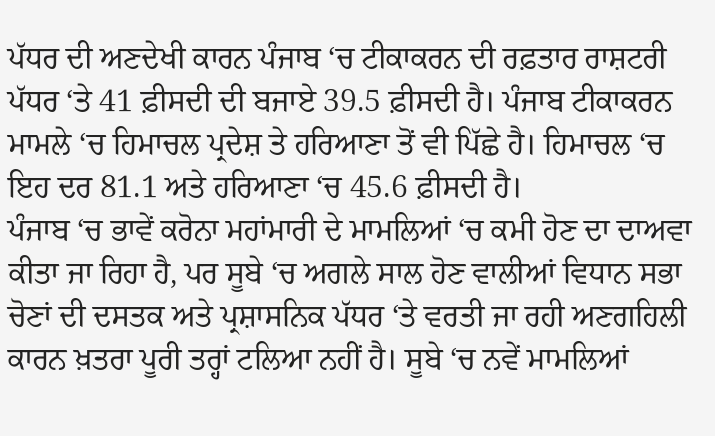ਪੱਧਰ ਦੀ ਅਣਦੇਖੀ ਕਾਰਨ ਪੰਜਾਬ ‘ਚ ਟੀਕਾਕਰਨ ਦੀ ਰਫ਼ਤਾਰ ਰਾਸ਼ਟਰੀ ਪੱਧਰ ‘ਤੇ 41 ਫ਼ੀਸਦੀ ਦੀ ਬਜਾਏ 39.5 ਫ਼ੀਸਦੀ ਹੈ। ਪੰਜਾਬ ਟੀਕਾਕਰਨ ਮਾਮਲੇ ‘ਚ ਹਿਮਾਚਲ ਪ੍ਰਦੇਸ਼ ਤੇ ਹਰਿਆਣਾ ਤੋਂ ਵੀ ਪਿੱਛੇ ਹੈ। ਹਿਮਾਚਲ ‘ਚ ਇਹ ਦਰ 81.1 ਅਤੇ ਹਰਿਆਣਾ ‘ਚ 45.6 ਫ਼ੀਸਦੀ ਹੈ।
ਪੰਜਾਬ ‘ਚ ਭਾਵੇਂ ਕਰੋਨਾ ਮਹਾਂਮਾਰੀ ਦੇ ਮਾਮਲਿਆਂ ‘ਚ ਕਮੀ ਹੋਣ ਦਾ ਦਾਅਵਾ ਕੀਤਾ ਜਾ ਰਿਹਾ ਹੈ, ਪਰ ਸੂਬੇ ‘ਚ ਅਗਲੇ ਸਾਲ ਹੋਣ ਵਾਲੀਆਂ ਵਿਧਾਨ ਸਭਾ ਚੋਣਾਂ ਦੀ ਦਸਤਕ ਅਤੇ ਪ੍ਰਸ਼ਾਸਨਿਕ ਪੱਧਰ ‘ਤੇ ਵਰਤੀ ਜਾ ਰਹੀ ਅਣਗਹਿਲੀ ਕਾਰਨ ਖ਼ਤਰਾ ਪੂਰੀ ਤਰ੍ਹਾਂ ਟਲਿਆ ਨਹੀਂ ਹੈ। ਸੂਬੇ ‘ਚ ਨਵੇਂ ਮਾਮਲਿਆਂ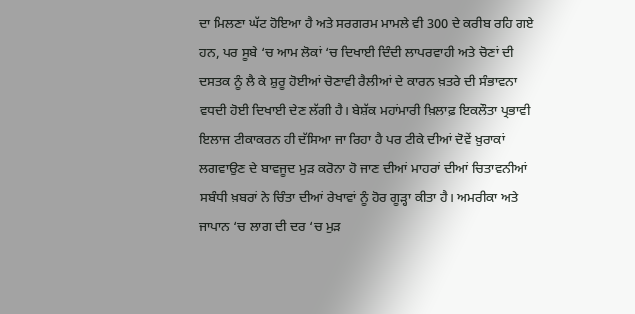ਦਾ ਮਿਲਣਾ ਘੱਟ ਹੋਇਆ ਹੈ ਅਤੇ ਸਰਗਰਮ ਮਾਮਲੇ ਵੀ 300 ਦੇ ਕਰੀਬ ਰਹਿ ਗਏ ਹਨ, ਪਰ ਸੂਬੇ ‘ਚ ਆਮ ਲੋਕਾਂ ‘ਚ ਦਿਖਾਈ ਦਿੰਦੀ ਲਾਪਰਵਾਹੀ ਅਤੇ ਚੋਣਾਂ ਦੀ ਦਸਤਕ ਨੂੰ ਲੈ ਕੇ ਸ਼ੁਰੂ ਹੋਈਆਂ ਚੋਣਾਵੀ ਰੈਲੀਆਂ ਦੇ ਕਾਰਨ ਖ਼ਤਰੇ ਦੀ ਸੰਭਾਵਨਾ ਵਧਦੀ ਹੋਈ ਦਿਖਾਈ ਦੇਣ ਲੱਗੀ ਹੈ। ਬੇਸ਼ੱਕ ਮਹਾਂਮਾਰੀ ਖ਼ਿਲਾਫ਼ ਇਕਲੌਤਾ ਪ੍ਰਭਾਵੀ ਇਲਾਜ ਟੀਕਾਕਰਨ ਹੀ ਦੱਸਿਆ ਜਾ ਰਿਹਾ ਹੈ ਪਰ ਟੀਕੇ ਦੀਆਂ ਦੋਵੇਂ ਖ਼ੁਰਾਕਾਂ ਲਗਵਾਉਣ ਦੇ ਬਾਵਜੂਦ ਮੁੜ ਕਰੋਨਾ ਹੋ ਜਾਣ ਦੀਆਂ ਮਾਹਰਾਂ ਦੀਆਂ ਚਿਤਾਵਨੀਆਂ ਸਬੰਧੀ ਖ਼ਬਰਾਂ ਨੇ ਚਿੰਤਾ ਦੀਆਂ ਰੇਖਾਵਾਂ ਨੂੰ ਹੋਰ ਗੂੜ੍ਹਾ ਕੀਤਾ ਹੈ। ਅਮਰੀਕਾ ਅਤੇ ਜਾਪਾਨ ‘ਚ ਲਾਗ ਦੀ ਦਰ ‘ਚ ਮੁੜ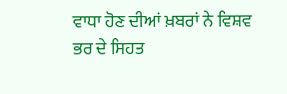ਵਾਧਾ ਹੋਣ ਦੀਆਂ ਖ਼ਬਰਾਂ ਨੇ ਵਿਸ਼ਵ ਭਰ ਦੇ ਸਿਹਤ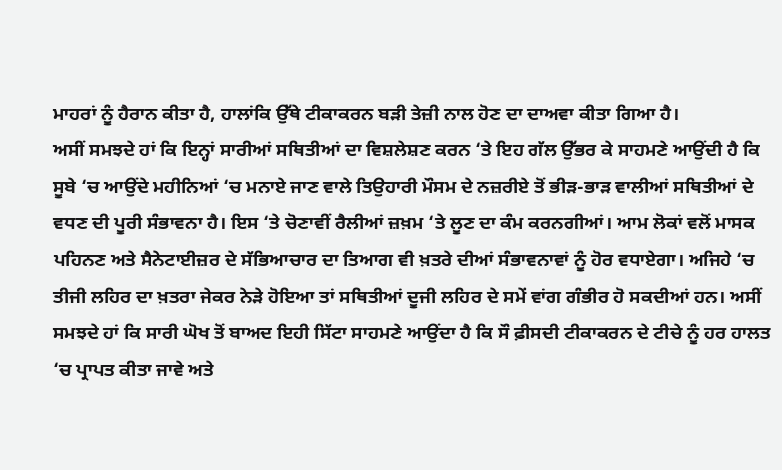ਮਾਹਰਾਂ ਨੂੰ ਹੈਰਾਨ ਕੀਤਾ ਹੈ, ਹਾਲਾਂਕਿ ਉੱਥੇ ਟੀਕਾਕਰਨ ਬੜੀ ਤੇਜ਼ੀ ਨਾਲ ਹੋਣ ਦਾ ਦਾਅਵਾ ਕੀਤਾ ਗਿਆ ਹੈ।
ਅਸੀਂ ਸਮਝਦੇ ਹਾਂ ਕਿ ਇਨ੍ਹਾਂ ਸਾਰੀਆਂ ਸਥਿਤੀਆਂ ਦਾ ਵਿਸ਼ਲੇਸ਼ਣ ਕਰਨ ‘ਤੇ ਇਹ ਗੱਲ ਉੱਭਰ ਕੇ ਸਾਹਮਣੇ ਆਉਂਦੀ ਹੈ ਕਿ ਸੂਬੇ ‘ਚ ਆਉਂਦੇ ਮਹੀਨਿਆਂ ‘ਚ ਮਨਾਏ ਜਾਣ ਵਾਲੇ ਤਿਉਹਾਰੀ ਮੌਸਮ ਦੇ ਨਜ਼ਰੀਏ ਤੋਂ ਭੀੜ-ਭਾੜ ਵਾਲੀਆਂ ਸਥਿਤੀਆਂ ਦੇ ਵਧਣ ਦੀ ਪੂਰੀ ਸੰਭਾਵਨਾ ਹੈ। ਇਸ ‘ਤੇ ਚੋਣਾਵੀਂ ਰੈਲੀਆਂ ਜ਼ਖ਼ਮ ‘ਤੇ ਲੂਣ ਦਾ ਕੰਮ ਕਰਨਗੀਆਂ। ਆਮ ਲੋਕਾਂ ਵਲੋਂ ਮਾਸਕ ਪਹਿਨਣ ਅਤੇ ਸੈਨੇਟਾਈਜ਼ਰ ਦੇ ਸੱਭਿਆਚਾਰ ਦਾ ਤਿਆਗ ਵੀ ਖ਼ਤਰੇ ਦੀਆਂ ਸੰਭਾਵਨਾਵਾਂ ਨੂੰ ਹੋਰ ਵਧਾਏਗਾ। ਅਜਿਹੇ ‘ਚ ਤੀਜੀ ਲਹਿਰ ਦਾ ਖ਼ਤਰਾ ਜੇਕਰ ਨੇੜੇ ਹੋਇਆ ਤਾਂ ਸਥਿਤੀਆਂ ਦੂਜੀ ਲਹਿਰ ਦੇ ਸਮੇਂ ਵਾਂਗ ਗੰਭੀਰ ਹੋ ਸਕਦੀਆਂ ਹਨ। ਅਸੀਂ ਸਮਝਦੇ ਹਾਂ ਕਿ ਸਾਰੀ ਘੋਖ ਤੋਂ ਬਾਅਦ ਇਹੀ ਸਿੱਟਾ ਸਾਹਮਣੇ ਆਉਂਦਾ ਹੈ ਕਿ ਸੌ ਫ਼ੀਸਦੀ ਟੀਕਾਕਰਨ ਦੇ ਟੀਚੇ ਨੂੰ ਹਰ ਹਾਲਤ ‘ਚ ਪ੍ਰਾਪਤ ਕੀਤਾ ਜਾਵੇ ਅਤੇ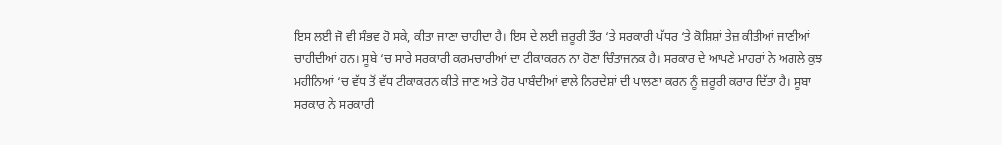ਇਸ ਲਈ ਜੋ ਵੀ ਸੰਭਵ ਹੋ ਸਕੇ, ਕੀਤਾ ਜਾਣਾ ਚਾਹੀਦਾ ਹੈ। ਇਸ ਦੇ ਲਈ ਜ਼ਰੂਰੀ ਤੌਰ ‘ਤੇ ਸਰਕਾਰੀ ਪੱਧਰ ‘ਤੇ ਕੋਸ਼ਿਸ਼ਾਂ ਤੇਜ਼ ਕੀਤੀਆਂ ਜਾਣੀਆਂ ਚਾਹੀਦੀਆਂ ਹਨ। ਸੂਬੇ ‘ਚ ਸਾਰੇ ਸਰਕਾਰੀ ਕਰਮਚਾਰੀਆਂ ਦਾ ਟੀਕਾਕਰਨ ਨਾ ਹੋਣਾ ਚਿੰਤਾਜਨਕ ਹੈ। ਸਰਕਾਰ ਦੇ ਆਪਣੇ ਮਾਹਰਾਂ ਨੇ ਅਗਲੇ ਕੁਝ ਮਹੀਨਿਆਂ ‘ਚ ਵੱਧ ਤੋਂ ਵੱਧ ਟੀਕਾਕਰਨ ਕੀਤੇ ਜਾਣ ਅਤੇ ਹੋਰ ਪਾਬੰਦੀਆਂ ਵਾਲੇ ਨਿਰਦੇਸ਼ਾਂ ਦੀ ਪਾਲਣਾ ਕਰਨ ਨੂੰ ਜ਼ਰੂਰੀ ਕਰਾਰ ਦਿੱਤਾ ਹੈ। ਸੂਬਾ ਸਰਕਾਰ ਨੇ ਸਰਕਾਰੀ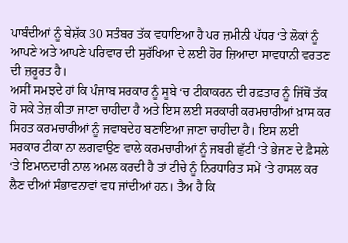ਪਾਬੰਦੀਆਂ ਨੂੰ ਬੇਸ਼ੱਕ 30 ਸਤੰਬਰ ਤੱਕ ਵਧਾਇਆ ਹੈ ਪਰ ਜ਼ਮੀਨੀ ਪੱਧਰ ‘ਤੇ ਲੋਕਾਂ ਨੂੰ ਆਪਣੇ ਅਤੇ ਆਪਣੇ ਪਰਿਵਾਰ ਦੀ ਸੁਰੱਖਿਆ ਦੇ ਲਈ ਹੋਰ ਜ਼ਿਆਦਾ ਸਾਵਧਾਨੀ ਵਰਤਣ ਦੀ ਜ਼ਰੂਰਤ ਹੈ।
ਅਸੀਂ ਸਮਝਦੇ ਹਾਂ ਕਿ ਪੰਜਾਬ ਸਰਕਾਰ ਨੂੰ ਸੂਬੇ ‘ਚ ਟੀਕਾਕਰਨ ਦੀ ਰਫ਼ਤਾਰ ਨੂੰ ਜਿੱਥੋਂ ਤੱਕ ਹੋ ਸਕੇ ਤੇਜ਼ ਕੀਤਾ ਜਾਣਾ ਚਾਹੀਦਾ ਹੈ ਅਤੇ ਇਸ ਲਈ ਸਰਕਾਰੀ ਕਰਮਚਾਰੀਆਂ ਖ਼ਾਸ ਕਰ ਸਿਹਤ ਕਰਮਚਾਰੀਆਂ ਨੂੰ ਜਵਾਬਦੇਹ ਬਣਾਇਆ ਜਾਣਾ ਚਾਹੀਦਾ ਹੈ। ਇਸ ਲਈ ਸਰਕਾਰ ਟੀਕਾ ਨਾ ਲਗਵਾਉਣ ਵਾਲੇ ਕਰਮਚਾਰੀਆਂ ਨੂੰ ਜਬਰੀ ਛੁੱਟੀ ‘ਤੇ ਭੇਜਣ ਦੇ ਫ਼ੈਸਲੇ ‘ਤੇ ਇਮਾਨਦਾਰੀ ਨਾਲ ਅਮਲ ਕਰਦੀ ਹੈ ਤਾਂ ਟੀਚੇ ਨੂੰ ਨਿਰਧਾਰਿਤ ਸਮੇਂ ‘ਤੇ ਹਾਸਲ ਕਰ ਲੈਣ ਦੀਆਂ ਸੰਭਾਵਨਾਵਾਂ ਵਧ ਜਾਂਦੀਆਂ ਹਨ। ਤੈਅ ਹੈ ਕਿ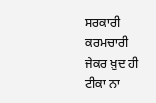ਸਰਕਾਰੀ ਕਰਮਚਾਰੀ ਜੇਕਰ ਖ਼ੁਦ ਹੀ ਟੀਕਾ ਨਾ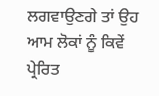ਲਗਵਾਉਣਗੇ ਤਾਂ ਉਹ ਆਮ ਲੋਕਾਂ ਨੂੰ ਕਿਵੇਂ ਪ੍ਰੇਰਿਤ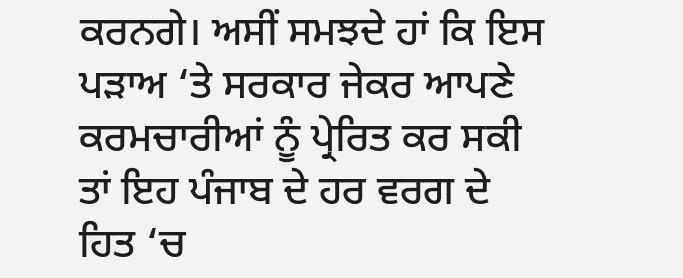ਕਰਨਗੇ। ਅਸੀਂ ਸਮਝਦੇ ਹਾਂ ਕਿ ਇਸ ਪੜਾਅ ‘ਤੇ ਸਰਕਾਰ ਜੇਕਰ ਆਪਣੇ ਕਰਮਚਾਰੀਆਂ ਨੂੰ ਪ੍ਰੇਰਿਤ ਕਰ ਸਕੀ ਤਾਂ ਇਹ ਪੰਜਾਬ ਦੇ ਹਰ ਵਰਗ ਦੇ ਹਿਤ ‘ਚ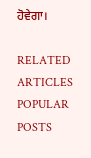ਹੋਵੇਗਾ।

RELATED ARTICLES
POPULAR POSTS